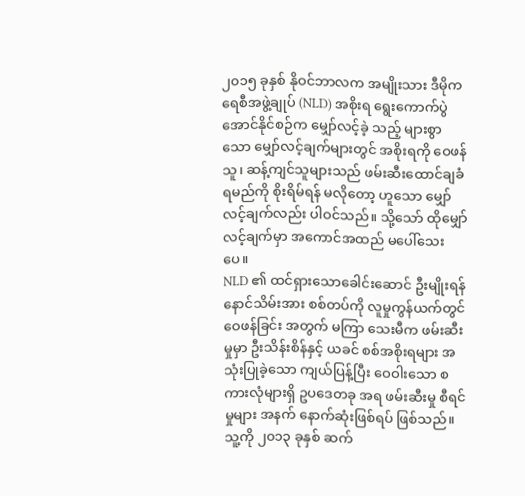၂၀၁၅ ခုနှစ် နိုဝင်ဘာလက အမျိုးသား ဒီမိုကရေစီအဖွဲ့ချုပ် (NLD) အစိုးရ ရွေးကောက်ပွဲ အောင်နိုင်စဉ်က မျှော်လင့်ခဲ့ သည့် များစွာသော မျှော်လင့်ချက်များတွင် အစိုးရကို ဝေဖန်သူ၊ ဆန့်ကျင်သူများသည် ဖမ်းဆီးထောင်ချခံရမည်ကို စိုးရိမ်ရန် မလိုတော့ ဟူသော မျှော်လင့်ချက်လည်း ပါဝင်သည်။ သို့သော် ထိုမျှော်လင့်ချက်မှာ အကောင်အထည် မပေါ်သေးပေ။
NLD ၏ ထင်ရှားသောခေါင်းဆောင် ဦးမျိုးရန်နောင်သိမ်းအား စစ်တပ်ကို လူမှုကွန်ယက်တွင် ဝေဖန်ခြင်း အတွက် မကြာ သေးမီက ဖမ်းဆီးမှုမှာ ဦးသိန်းစိန်နှင့် ယခင် စစ်အစိုးရများ အသုံးပြုခဲ့သော ကျယ်ပြန့်ပြီး ဝေဝါးသော စကားလုံများရှိ ဥပဒေတခု အရ ဖမ်းဆီးမှု စီရင်မှုများ အနက် နောက်ဆုံးဖြစ်ရပ် ဖြစ်သည်။ သူ့ကို ၂၀၁၃ ခုနှစ် ဆက်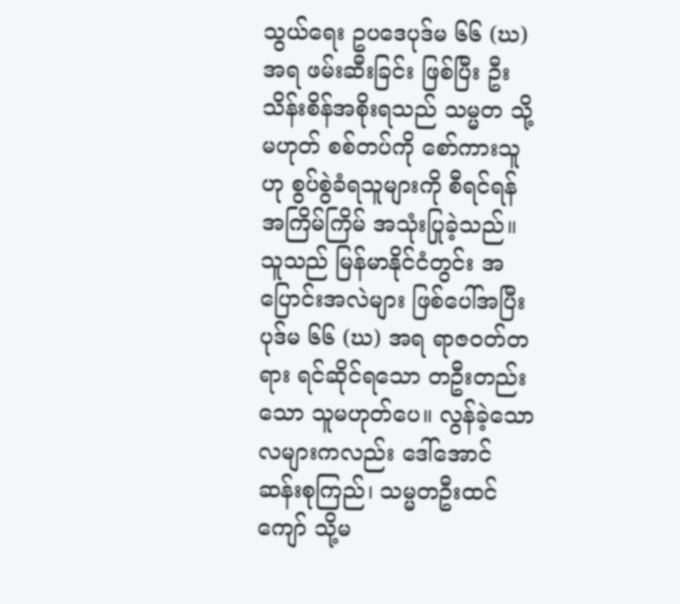သွယ်ရေး ဥပဒေပုဒ်မ ၆၆ (ဃ) အရ ဖမ်းဆီးခြင်း ဖြစ်ပြီး ဦးသိန်းစိန်အစိုးရသည် သမ္မတ သို့မဟုတ် စစ်တပ်ကို စော်ကားသူဟု စွပ်စွဲခံရသူများကို စီရင်ရန် အကြိမ်ကြိမ် အသုံးပြုခဲ့သည်။
သူသည် မြန်မာနိုင်ငံတွင်း အပြောင်းအလဲများ ဖြစ်ပေါ်အပြီး ပုဒ်မ ၆၆ (ဃ) အရ ရာဇဝတ်တရား ရင်ဆိုင်ရသော တဦးတည်းသော သူမဟုတ်ပေ။ လွန်ခဲ့သော လများကလည်း ဒေါ်အောင်ဆန်းစုကြည်၊ သမ္မတဦးထင်ကျော် သို့မ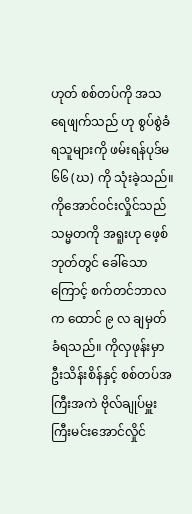ဟုတ် စစ်တပ်ကို အသရေဖျက်သည် ဟု စွပ်စွဲခံရသူများကို ဖမ်းရန်ပုဒ်မ ၆၆ (ဃ) ကို သုံးခဲ့သည်။ ကိုအောင်ဝင်းလှိုင်သည် သမ္မတကို အရူးဟု ဖေ့စ်ဘုတ်တွင် ခေါ်သောကြောင့် စက်တင်ဘာလက ထောင် ၉ လ ချမှတ်ခံရသည်။ ကိုလှဖုန်းမှာ ဦးသိန်းစိန်နှင့် စစ်တပ်အကြီးအကဲ ဗိုလ်ချုပ်မှူးကြီးမင်းအောင်လှိုင်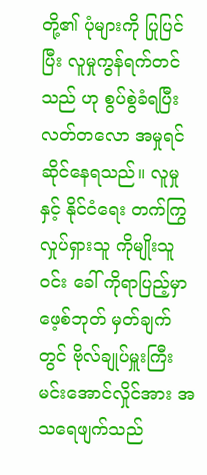တို့၏ ပုံများကို ပြုပြင်ပြီး လူမှုကွန်ရက်တင်သည် ဟု စွပ်စွဲခံရပြီး လတ်တလော အမှုရင်ဆိုင်နေရသည်။ လူမှုနှင့် နိုင်ငံရေး တက်ကြွလှုပ်ရှားသူ ကိုမျိုးသူဝင်း ခေါ် ကိုရာပြည့်မှာ ဖေ့စ်ဘုတ် မှတ်ချက်တွင် ဗိုလ်ချုပ်မှူးကြီး မင်းအောင်လှိုင်အား အသရေဖျက်သည်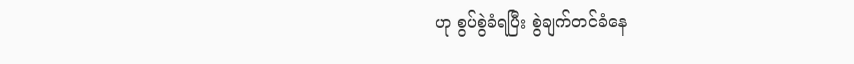ဟု စွပ်စွဲခံရပြီး စွဲချက်တင်ခံနေ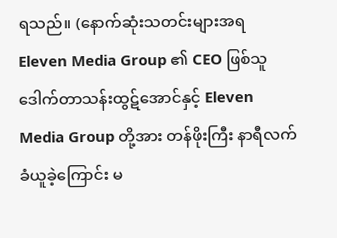ရသည်။ (နောက်ဆုံးသတင်းများအရ Eleven Media Group ၏ CEO ဖြစ်သူ ဒေါက်တာသန်းထွဋ်အောင်နှင့် Eleven Media Group တို့အား တန်ဖိုးကြီး နာရီလက်ခံယူခဲ့ကြောင်း မ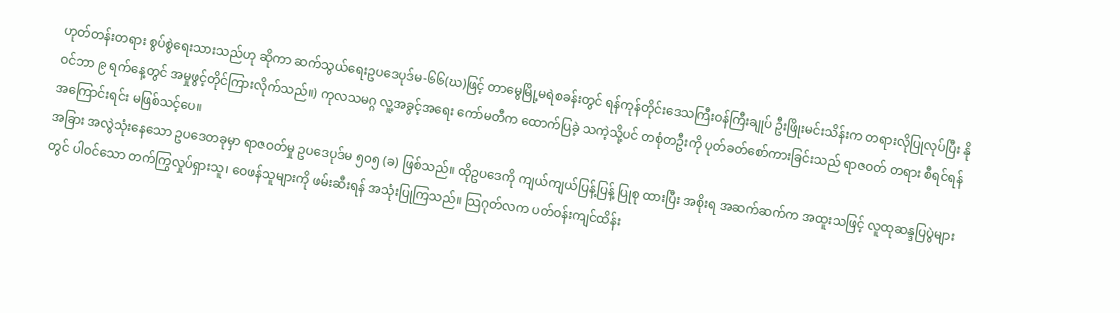ဟုတ်တန်းတရား စွပ်စွဲရေးသားသည်ဟု ဆိုကာ ဆက်သွယ်ရေးဥပဒေပုဒ်မ-၆၆(ဃ)ဖြင့် တာမွေမြို့မရဲစခန်းတွင် ရန်ကုန်တိုင်းဒေသကြီးဝန်ကြီးချုပ် ဦးဖြိုးမင်းသိန်းက တရားလိုပြုလုပ်ပြီး နိုဝင်ဘာ ၉ ရက်နေ့တွင် အမှုဖွင့်တိုင်ကြားလိုက်သည်။) ကုလသမဂ္ဂ လူ့အခွင့်အရေး ကော်မတီက ထောက်ပြခဲ့ သကဲ့သို့ပင် တစုံတဦးကို ပုတ်ခတ်စော်ကားခြင်းသည် ရာဇဝတ် တရား စီရင်ရန် အကြောင်းရင်း မဖြစ်သင့်ပေ။
အခြား အလွဲသုံးနေသော ဥပဒေတခုမှာ ရာဇဝတ်မှု ဥပဒေပုဒ်မ ၅၀၅ (ခ) ဖြစ်သည်။ ထိုဥပဒေကို ကျယ်ကျယ်ပြန့်ပြန့် ပြုစု ထားပြီး အစိုးရ အဆက်ဆက်က အထူးသဖြင့် လူထုဆန္ဒပြပွဲများတွင် ပါဝင်သော တက်ကြွလှုပ်ရှားသူ၊ ဝေဖန်သူများကို ဖမ်းဆီးရန် အသုံးပြုကြသည်။ သြဂုတ်လက ပတ်ဝန်းကျင်ထိန်း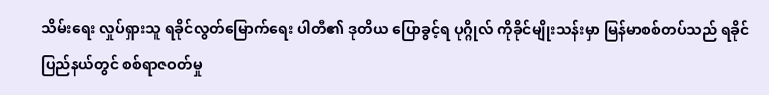သိမ်းရေး လှုပ်ရှားသူ ရခိုင်လွတ်မြောက်ရေး ပါတီ၏ ဒုတိယ ပြောခွင့်ရ ပုဂ္ဂိုလ် ကိုခိုင်မျိုးသန်းမှာ မြန်မာစစ်တပ်သည် ရခိုင်ပြည်နယ်တွင် စစ်ရာဇဝတ်မှု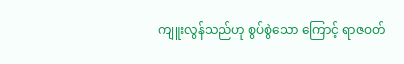ကျူးလွန်သည်ဟု စွပ်စွဲသော ကြောင့် ရာဇဝတ်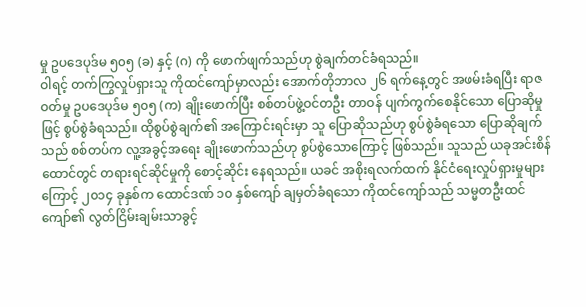မှု ဥပဒေပုဒ်မ ၅၀၅ (ခ) နှင့် (ဂ) ကို ဖောက်ဖျက်သည်ဟု စွဲချက်တင်ခံရသည်။
ဝါရင့် တက်ကြွလှုပ်ရှားသူ ကိုထင်ကျော်မှာလည်း အောက်တိုဘာလ ၂၆ ရက်နေ့တွင် အဖမ်းခံရပြီး ရာဇဝတ်မှု ဥပဒေပုဒ်မ ၅၀၅ (က) ချိုးဖောက်ပြီး စစ်တပ်ဖွဲ့ဝင်တဦး တာဝန် ပျက်ကွက်စေနိုင်သော ပြောဆိုမှုဖြင့် စွပ်စွဲခံရသည်။ ထိုစွပ်စွဲချက်၏ အကြောင်းရင်းမှာ သူ ပြောဆိုသည်ဟု စွပ်စွဲခံရသော ပြောဆိုချက်သည် စစ်တပ်က လူ့အခွင့်အရေး ချိုးဖောက်သည်ဟု စွပ်စွဲသောကြောင့် ဖြစ်သည်။ သူသည် ယခုအင်းစိန်ထောင်တွင် တရားရင်ဆိုင်မှုကို စောင့်ဆိုင်း နေရသည်။ ယခင် အစိုးရလက်ထက် နိုင်ငံရေးလှုပ်ရှားမှုများ ကြောင့် ၂၀၁၄ ခုနှစ်က ထောင်ဒဏ် ၁၀ နှစ်ကျော် ချမှတ်ခံရသော ကိုထင်ကျော်သည် သမ္မတဦးထင်ကျော်၏ လွတ်ငြိမ်းချမ်းသာခွင့်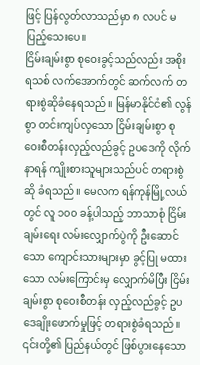ဖြင့် ပြန်လွတ်လာသည်မှာ ၈ လပင် မပြည့်သေးပေ။
ငြိမ်းချမ်းစွာ စုဝေးခွင့်သည်လည်း အစိုးရသစ် လက်အောက်တွင် ဆက်လက် တရားစွဲဆိုခံနေရသည်။ မြန်မာနိုင်ငံ၏ လွန်စွာ တင်းကျပ်လှသော ငြိမ်းချမ်းစွာ စုဝေးစီတန်းလှည့်လည်ခွင့် ဥပဒေကို လိုက်နာရန် ကျိုးစားသူများသည်ပင် တရားစွဲဆို ခံရသည်။ မေလက ရန်ကုန်မြို့လယ်တွင် လူ ၁၀၀ ခန့်ပါသည့် ဘာသာစုံ ငြိမ်းချမ်းရေး လမ်းလျှောက်ပွဲကို ဦးဆောင်သော ကျောင်းသားများမှာ ခွင့်ပြု မထားသော လမ်းကြောင်းမှ လျှောက်မိပြီး ငြိမ်းချမ်းစွာ စုဝေးစီတန်း လှည့်လည်ခွင့် ဥပဒေချိုးဖောက်မှုဖြင့် တရားစွဲခံရသည်။ ၎င်းတို့၏ ပြည်နယ်တွင် ဖြစ်ပွားနေသော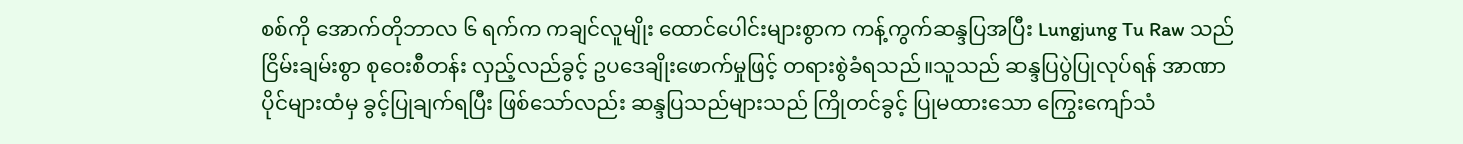စစ်ကို အောက်တိုဘာလ ၆ ရက်က ကချင်လူမျိုး ထောင်ပေါင်းများစွာက ကန့်ကွက်ဆန္ဒပြအပြီး Lungjung Tu Raw သည် ငြိမ်းချမ်းစွာ စုဝေးစီတန်း လှည့်လည်ခွင့် ဥပဒေချိုးဖောက်မှုဖြင့် တရားစွဲခံရသည်။သူသည် ဆန္ဒပြပွဲပြုလုပ်ရန် အာဏာပိုင်များထံမှ ခွင့်ပြုချက်ရပြီး ဖြစ်သော်လည်း ဆန္ဒပြသည်များသည် ကြိုတင်ခွင့် ပြုမထားသော ကြွေးကျော်သံ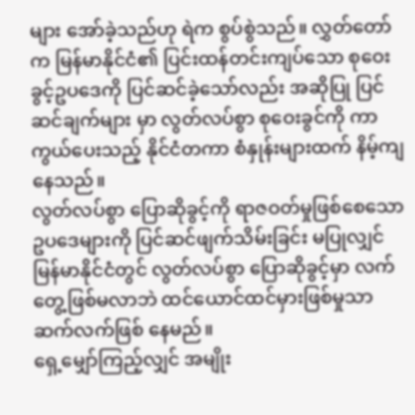များ အော်ခဲ့သည်ဟု ရဲက စွပ်စွဲသည်။ လွှတ်တော်က မြန်မာနိုင်ငံ၏ ပြင်းထန်တင်းကျပ်သော စုဝေးခွင့်ဥပဒေကို ပြင်ဆင်ခဲ့သော်လည်း အဆိုပြု ပြင်ဆင်ချက်များ မှာ လွတ်လပ်စွာ စုဝေးခွင်ကို ကာကွယ်ပေးသည့် နိုင်ငံတကာ စံနှုန်းများထက် နိမ့်ကျနေသည်။
လွတ်လပ်စွာ ပြောဆိုခွင့်ကို ရာဇဝတ်မှုဖြစ်စေသော ဥပဒေများကို ပြင်ဆင်ဖျက်သိမ်းခြင်း မပြုလျှင် မြန်မာနိုင်ငံတွင် လွတ်လပ်စွာ ပြောဆိုခွင့်မှာ လက်တွေ့ဖြစ်မလာဘဲ ထင်ယောင်ထင်မှားဖြစ်မှုသာ ဆက်လက်ဖြစ် နေမည်။
ရှေ့မျှော်ကြည့်လျှင် အမျိုး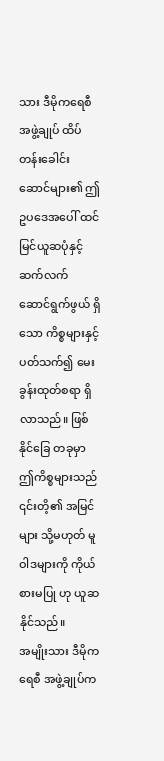သား ဒီမိုကရေစီအဖွဲ့ချုပ် ထိပ်တန်းခေါင်းဆောင်များ၏ ဤဥပဒေအပေါ် ထင်မြင်ယူဆပုံနှင့် ဆက်လက် ဆောင်ရွက်ဖွယ် ရှိသော ကိစ္စများနှင့် ပတ်သက်၍ မေးခွန်းထုတ်စရာ ရှိလာသည်။ ဖြစ်နိုင်ခြေ တခုမှာ ဤကိစ္စများသည် ၎င်းတိ့၏ အမြင်များ သို့မဟုတ် မူဝါဒများကို ကိုယ်စားမပြု ဟု ယူဆနိုင်သည်။
အမျိုးသား ဒီမိုကရေစီ အဖွဲ့ချုပ်က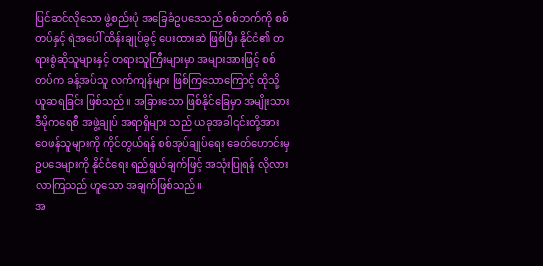ပြင်ဆင်လိုသော ဖွဲ့စည်းပုံ အခြေခံဥပဒေသည် စစ်ဘက်ကို စစ်တပ်နှင့် ရဲအပေါ် ထိန်းချုပ်ခွင့် ပေးထားဆဲ ဖြစ်ပြီး နိုင်ငံ၏ တရားစွဲဆိုသူများနှင့် တရားသူကြီးများမှာ အများအားဖြင့် စစ်တပ်က ခန့်အပ်သူ လက်ကျန်များ ဖြစ်ကြသောကြောင့် ထိုသို့ ယူဆရခြင်း ဖြစ်သည်။ အခြားသော ဖြစ်နိုင်ခြေမှာ အမျိုးသား ဒီမိုကရေစီ အဖွဲ့ချုပ် အရာရှိများ သည် ယခုအခါ၎င်းတို့အား ဝေဖန်သူများကို ကိုင်တွယ်ရန် စစ်အုပ်ချုပ်ရေး ခေတ်ဟောင်းမှ ဥပဒေများကို နိုင်ငံရေး ရည်ရွယ်ချက်ဖြင့် အသုံးပြုရန် လိုလားလာကြသည် ဟူသော အချက်ဖြစ်သည်။
အ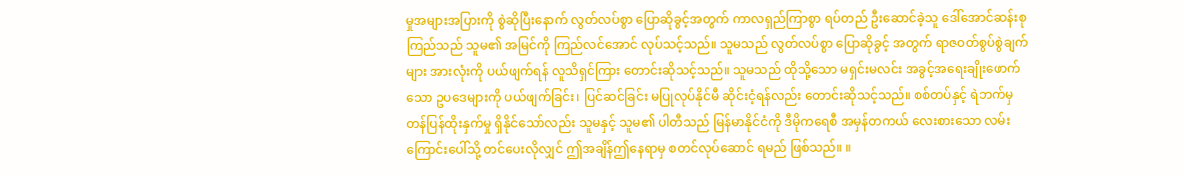မှုအများအပြားကို စွဲဆိုပြီးနောက် လွတ်လပ်စွာ ပြောဆိုခွင့်အတွက် ကာလရှည်ကြာစွာ ရပ်တည် ဦးဆောင်ခဲ့သူ ဒေါ်အောင်ဆန်းစုကြည်သည် သူမ၏ အမြင်ကို ကြည်လင်အောင် လုပ်သင့်သည်။ သူမသည် လွတ်လပ်စွာ ပြောဆိုခွင့် အတွက် ရာဇဝတ်စွပ်စွဲချက်များ အားလုံးကို ပယ်ဖျက်ရန် လူသိရှင်ကြား တောင်းဆိုသင့်သည်။ သူမသည် ထိုသို့သော မရှင်းမလင်း အခွင့်အရေးချိုးဖောက်သော ဥပဒေများကို ပယ်ဖျက်ခြင်း၊ ပြင်ဆင်ခြင်း မပြုလုပ်နိုင်မီ ဆိုင်းငံ့ရန်လည်း တောင်းဆိုသင့်သည်။ စစ်တပ်နှင့် ရဲဘက်မှ တန်ပြန်ထိုးနှက်မှု ရှိနိုင်သော်လည်း သူမနှင့် သူမ၏ ပါတီသည် မြန်မာနိုင်ငံကို ဒီမိုကရေစီ အမှန်တကယ် လေးစားသော လမ်းကြောင်းပေါ်သို့ တင်ပေးလိုလျှင် ဤအချိန်ဤနေရာမှ စတင်လုပ်ဆောင် ရမည် ဖြစ်သည်။ ။